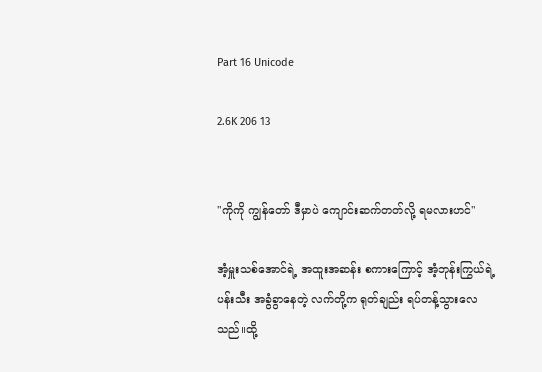Part 16 Unicode

2.6K 206 13


"ကိုကို ကျွန်တော် ဒီမှာပဲ ကျောင်းဆက်တတ်လို့ ရမလားဟင်"

အံ့မှူးသစ်အောင်ရဲ့ အထူးအဆန်း စကားကြောင့် အံ့ဘုန်းကြွယ်ရဲ့ ပန်းသီး အခွံခွာနေတဲ့ လက်တို့က ရုတ်ချည်း ရပ်တန့်သွားလေသည်။ထို့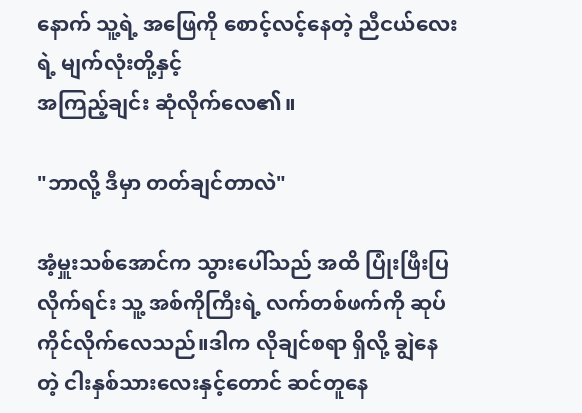နောက် သူ့ရဲ့ အဖြေကို စောင့်လင့်နေတဲ့ ညီငယ်လေးရဲ့ မျက်လုံးတို့နှင့်
အကြည့်ချင်း ဆုံလိုက်လေ၏။

"ဘာလို့ ဒီမှာ တတ်ချင်တာလဲ"

အံ့မှူးသစ်အောင်က သွားပေါ်သည် အထိ ပြုံးဖြီးပြလိုက်ရင်း သူ့ အစ်ကိုကြီးရဲ့ လက်တစ်ဖက်ကို ဆုပ်ကိုင်လိုက်လေသည်။ဒါက လိုချင်စရာ ရှိလို့ ချွဲနေတဲ့ ငါးနှစ်သားလေးနှင့်တောင် ဆင်တူနေ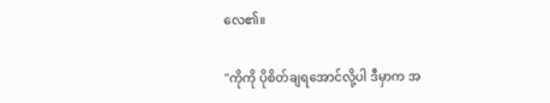လေ၏။

"ကိုကို ပိုစိတ်ချရအောင်လို့ပါ ဒီမှာက အ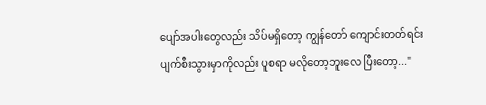ပျော်အပါးတွေလည်း သိပ်မရှိတော့ ကျွန်တော် ကျောင်းတတ်ရင်း ပျက်စီးသွားမှာကိုလည်း ပူစရာ မလိုတော့ဘူးလေ ပြီးတော့..."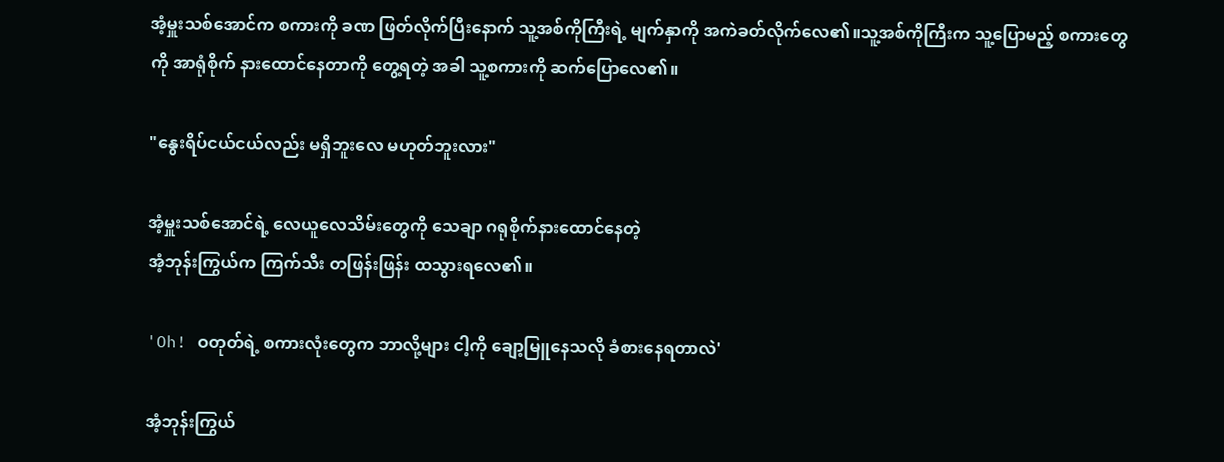အံ့မှူးသစ်အောင်က စကားကို ခဏ ဖြတ်လိုက်ပြီးနောက် သူ့အစ်ကိုကြီးရဲ့ မျက်နှာကို အကဲခတ်လိုက်လေ၏။သူ့အစ်ကိုကြီးက သူ့ပြောမည့် စကားတွေကို အာရုံစိုက် နားထောင်နေတာကို တွေ့ရတဲ့ အခါ သူ့စကားကို ဆက်ပြောလေ၏။

"နွေးရိပ်ငယ်ငယ်လည်း မရှိဘူးလေ မဟုတ်ဘူးလား"

အံ့မှူးသစ်အောင်ရဲ့ လေယူလေသိမ်းတွေကို သေချာ ဂရုစိုက်နားထောင်နေတဲ့
အံ့ဘုန်းကြွယ်က ကြက်သီး တဖြန်းဖြန်း ထသွားရလေ၏။

'Oh! ဝတုတ်ရဲ့ စကားလုံးတွေက ဘာလို့များ ငါ့ကို ချော့မြူနေသလို ခံစားနေရတာလဲ'

အံ့ဘုန်းကြွယ်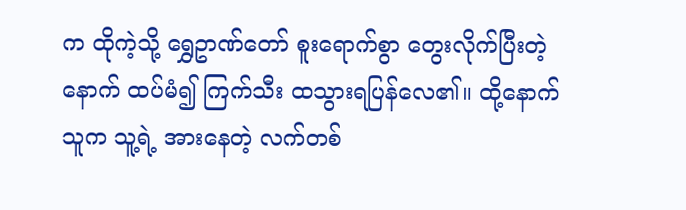က ထိုကဲ့သို့ ရွှေဥာဏ်တော် စူးရောက်စွာ တွေးလိုက်ပြီးတဲ့နောက် ထပ်မံ၍ ကြက်သီး ထသွားရပြန်လေ၏။ ထို့နောက် သူက သူ့ရဲ့ အားနေတဲ့ လက်တစ်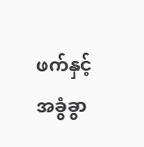ဖက်နှင့် အခွံခွာ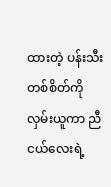ထားတဲ့ ပန်းသီးတစ်စိတ်ကို လှမ်းယူကာ ညီငယ်လေးရဲ့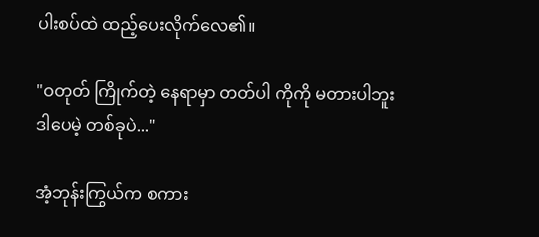ပါးစပ်ထဲ ထည့်ပေးလိုက်လေ၏။

"ဝတုတ် ကြိုက်တဲ့ နေရာမှာ တတ်ပါ ကိုကို မတားပါဘူး ဒါပေမဲ့ တစ်ခုပဲ..."

အံ့ဘုန်းကြွယ်က စကား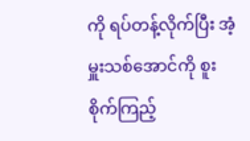ကို ရပ်တန့်လိုက်ပြီး အံ့မှူးသစ်အောင်ကို စူးစိုက်ကြည့်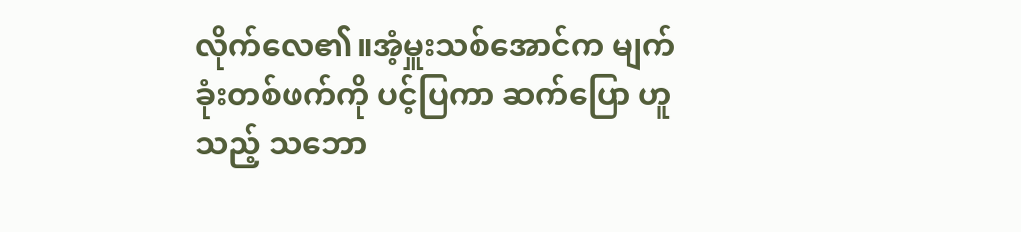လိုက်လေ၏။အံ့မှူးသစ်အောင်က မျက်ခုံးတစ်ဖက်ကို ပင့်ပြကာ ဆက်ပြော ဟူသည့် သဘော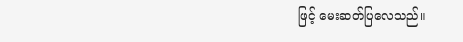ဖြင့် မေးဆတ်ပြလေသည်။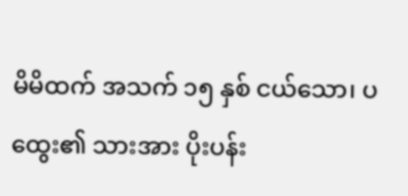မိမိထက် အသက် ၁၅ နှစ် ငယ်သော၊ ပထွေး၏ သားအား ပိုးပန်း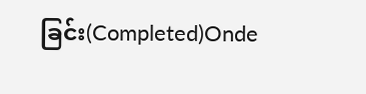ခြင်း(Completed)Onde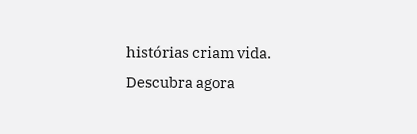histórias criam vida. Descubra agora